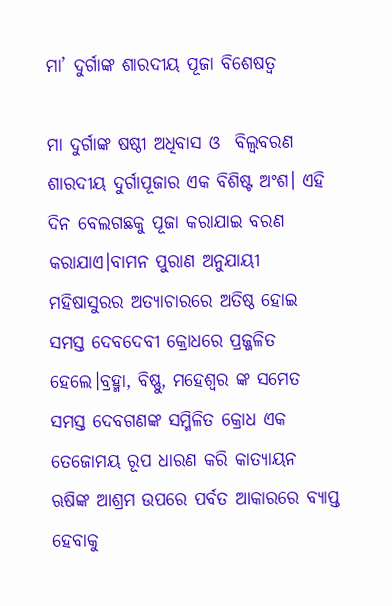ମା’ ଦୁର୍ଗାଙ୍କ ଶାରଦୀୟ ପୂଜା ବିଶେଷତ୍ଵ

ମା ଦୁର୍ଗାଙ୍କ ଷଷ୍ଠୀ ଅଧିବାସ ଓ  ବିଲ୍ଵବରଣ ଶାରଦୀୟ ଦୁର୍ଗାପୂଜାର ଏକ ବିଶିଷ୍ଟ ଅଂଶ। ଏହି ଦିନ ବେଲଗଛକୁ ପୂଜା କରାଯାଇ ବରଣ କରାଯାଏ।ବାମନ ପୁରାଣ ଅନୁଯାୟୀ ମହିଷାସୁରର ଅତ୍ୟାଚାରରେ ଅତିଷ୍ଠ ହୋଇ ସମସ୍ତ ଦେବଦେବୀ କ୍ରୋଧରେ ପ୍ରଜ୍ଜଳିତ ହେଲେ।ବ୍ରହ୍ମା, ବିଷ୍ଣୁ, ମହେଶ୍ୱର ଙ୍କ ସମେତ ସମସ୍ତ ଦେବଗଣଙ୍କ ସମ୍ମିଳିତ କ୍ରୋଧ ଏକ ତେଜୋମୟ ରୂପ ଧାରଣ କରି କାତ୍ୟାୟନ ଋଷିଙ୍କ ଆଶ୍ରମ ଉପରେ ପର୍ବତ ଆକାରରେ ବ୍ୟାପ୍ତ ହେବାକୁ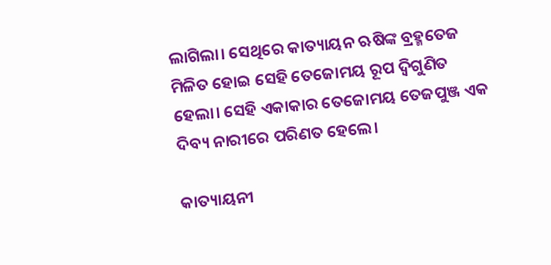ଲାଗିଲା। ସେଥିରେ କାତ୍ୟାୟନ ଋଷିଙ୍କ ବ୍ରହ୍ମତେଜ ମିଳିତ ହୋଇ ସେହି ତେଜୋମୟ ରୂପ ଦ୍ଵିଗୁଣିତ ହେଲା। ସେହି ଏକାକାର ତେଜୋମୟ ତେଜପୁଞ୍ଜ ଏକ ଦିବ୍ୟ ନାରୀରେ ପରିଣତ ହେଲେ।

କାତ୍ୟାୟନୀ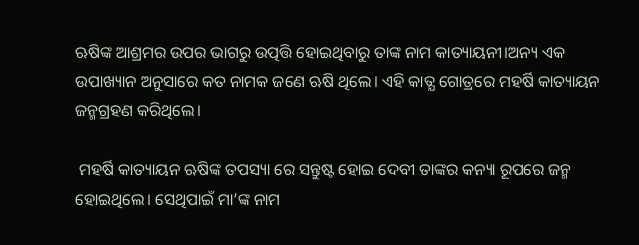ଋଷିଙ୍କ ଆଶ୍ରମର ଉପର ଭାଗରୁ ଉତ୍ପତ୍ତି ହୋଇଥିବାରୁ ତାଙ୍କ ନାମ କାତ୍ୟାୟନୀ।ଅନ୍ୟ ଏକ ଉପାଖ୍ୟାନ ଅନୁସାରେ କତ ନାମକ ଜଣେ ଋଷି ଥିଲେ। ଏହି କାତ୍ଯ ଗୋତ୍ରରେ ମହର୍ଷି କାତ୍ୟାୟନ ଜନ୍ମଗ୍ରହଣ କରିଥିଲେ।

 ମହର୍ଷି କାତ୍ୟାୟନ ଋଷିଙ୍କ ତପସ୍ୟା ରେ ସନ୍ତୁଷ୍ଟ ହୋଇ ଦେବୀ ତାଙ୍କର କନ୍ୟା ରୂପରେ ଜନ୍ମ ହୋଇଥିଲେ। ସେଥିପାଇଁ ମା’ଙ୍କ ନାମ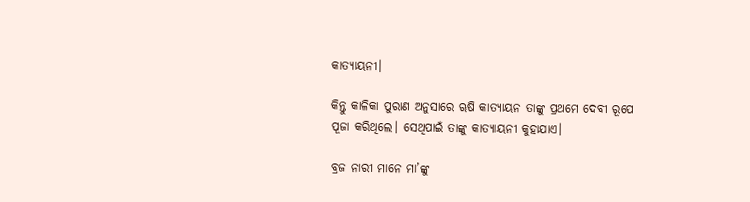କାତ୍ୟାୟନୀ।

କିନ୍ତୁ କାଳିକା ପୁରାଣ ଅନୁସାରେ ୠଷି କାତ୍ୟାୟନ ତାଙ୍କୁ ପ୍ରଥମେ ଦେବୀ ରୂପେ ପୂଜା କରିଥିଲେ। ସେଥିପାଇଁ ତାଙ୍କୁ କାତ୍ୟାୟନୀ କୁହାଯାଏ।

ବ୍ରଜ ନାରୀ ମାନେ ମା’ଙ୍କୁ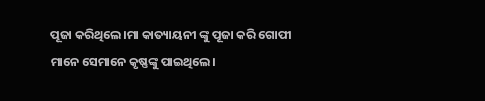ପୂଜା କରିଥିଲେ।ମା କାତ୍ୟାୟନୀ ଙ୍କୁ ପୂଜା କରି ଗୋପୀ ମାନେ ସେମାନେ କୃଷ୍ଣଙ୍କୁ ପାଇଥିଲେ।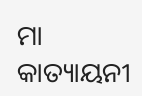ମା କାତ୍ୟାୟନୀ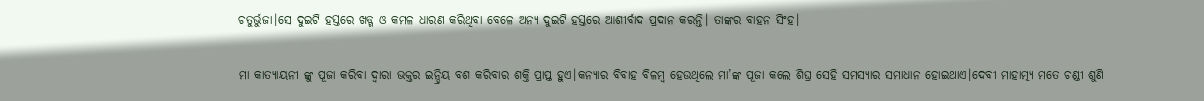ଚତୁର୍ଭୁଜା।ସେ ଦୁଇଟି ହସ୍ତରେ ଖଡ୍ଗ ଓ କମଳ ଧାରଣ କରିଥିବା ବେଳେ ଅନ୍ୟ ଦୁଇଟି ହସ୍ତରେ ଆଶୀର୍ବାଦ ପ୍ରଦାନ କରନ୍ତି। ତାଙ୍କର ବାହନ ସିଂହ।

ମା କାତ୍ୟାୟନୀ ଙ୍କୁ ପୂଜା କରିବା ଦ୍ୱାରା ଭକ୍ତର ଇନ୍ଦ୍ରିୟ ବଶ କରିବାର ଶକ୍ତି ପ୍ରାପ୍ତ ହୁଏ।କନ୍ଯାର ବିବାହ ବିଳମ୍ବ ହେଉଥିଲେ ମା’ଙ୍କ ପୂଜା କଲେ ଶିଘ୍ର ସେହି ସମସ୍ୟାର ସମାଧାନ ହୋଇଥାଏ।ଦେବୀ ମାହାତ୍ମ୍ୟ ମତେ ଚଣ୍ଡୀ ଶୁଣି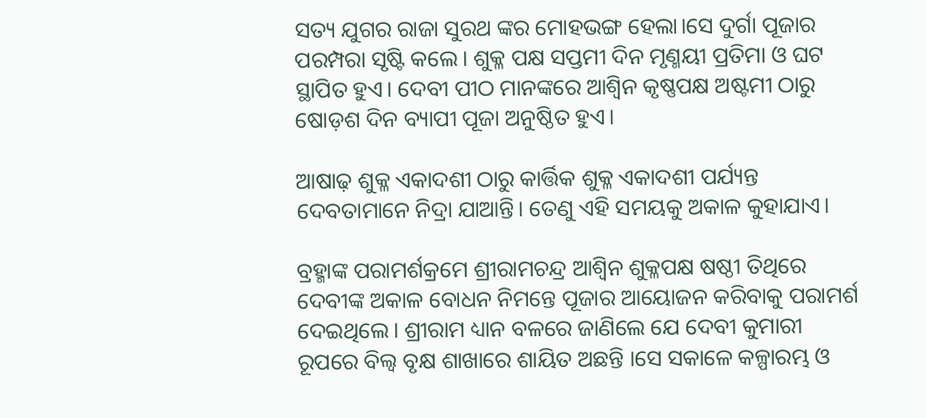ସତ୍ୟ ଯୁଗର ରାଜା ସୁରଥ ଙ୍କର ମୋହଭଙ୍ଗ ହେଲା।ସେ ଦୁର୍ଗା ପୂଜାର ପରମ୍ପରା ସୃଷ୍ଟି କଲେ। ଶୁକ୍ଳ ପକ୍ଷ ସପ୍ତମୀ ଦିନ ମୃଣ୍ମୟୀ ପ୍ରତିମା ଓ ଘଟ ସ୍ଥାପିତ ହୁଏ। ଦେବୀ ପୀଠ ମାନଙ୍କରେ ଆଶ୍ଵିନ କୃଷ୍ଣପକ୍ଷ ଅଷ୍ଟମୀ ଠାରୁ  ଷୋଡ଼ଶ ଦିନ ବ୍ୟାପୀ ପୂଜା ଅନୁଷ୍ଠିତ ହୁଏ।

ଆଷାଢ଼ ଶୁକ୍ଳ ଏକାଦଶୀ ଠାରୁ କାର୍ତ୍ତିକ ଶୁକ୍ଳ ଏକାଦଶୀ ପର୍ଯ୍ୟନ୍ତ ଦେବତାମାନେ ନିଦ୍ରା ଯାଆନ୍ତି। ତେଣୁ ଏହି ସମୟକୁ ଅକାଳ କୁହାଯାଏ।

ବ୍ରହ୍ମାଙ୍କ ପରାମର୍ଶକ୍ରମେ ଶ୍ରୀରାମଚନ୍ଦ୍ର ଆଶ୍ଵିନ ଶୁକ୍ଳପକ୍ଷ ଷଷ୍ଠୀ ତିଥିରେ ଦେବୀଙ୍କ ଅକାଳ ବୋଧନ ନିମନ୍ତେ ପୂଜାର ଆୟୋଜନ କରିବାକୁ ପରାମର୍ଶ ଦେଇଥିଲେ। ଶ୍ରୀରାମ ଧ୍ୟାନ ବଳରେ ଜାଣିଲେ ଯେ ଦେବୀ କୁମାରୀ ରୂପରେ ବିଲ୍ଵ ବୃକ୍ଷ ଶାଖାରେ ଶାୟିତ ଅଛନ୍ତି ।ସେ ସକାଳେ କଳ୍ପାରମ୍ଭ ଓ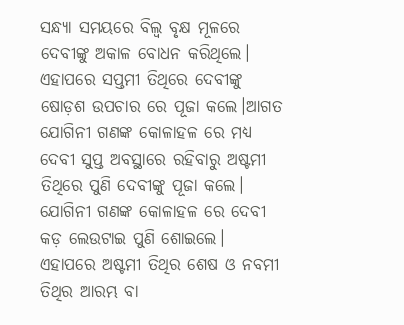ସନ୍ଧ୍ୟା ସମୟରେ ବିଲ୍ଵ ବୃକ୍ଷ ମୂଳରେ ଦେବୀଙ୍କୁ ଅକାଳ ବୋଧନ କରିଥିଲେ। ଏହାପରେ ସପ୍ତମୀ ତିଥିରେ ଦେବୀଙ୍କୁ ଷୋଡ଼ଶ ଉପଚାର ରେ ପୂଜା କଲେ।ଆଗତ ଯୋଗିନୀ ଗଣଙ୍କ କୋଳାହଳ ରେ ମଧ୍ୟ ଦେବୀ ସୁପ୍ତ ଅବସ୍ଥାରେ ରହିବାରୁ ଅଷ୍ଟମୀ ତିଥିରେ ପୁଣି ଦେବୀଙ୍କୁ ପୂଜା କଲେ। ଯୋଗିନୀ ଗଣଙ୍କ କୋଳାହଳ ରେ ଦେବୀ କଡ଼ ଲେଉଟାଇ ପୁଣି ଶୋଇଲେ। ଏହାପରେ ଅଷ୍ଟମୀ ତିଥିର ଶେଷ ଓ ନବମୀ ତିଥିର ଆରମ୍ଭ ବା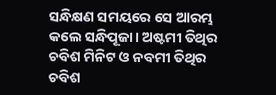ସନ୍ଧିକ୍ଷଣ ସମୟରେ ସେ ଆରମ୍ଭ କଲେ ସନ୍ଧିପୂଜା। ଅଷ୍ଟମୀ ତିଥିର ଚବିଶ ମିନିଟ ଓ ନବମୀ ତିଥିର ଚବିଶ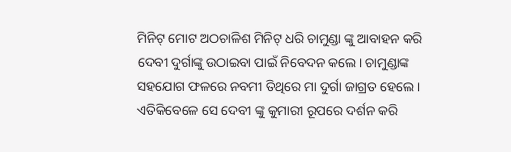ମିନିଟ୍ ମୋଟ ଅଠଚାଳିଶ ମିନିଟ୍ ଧରି ଚାମୁଣ୍ଡା ଙ୍କୁ ଆବାହନ କରି ଦେବୀ ଦୁର୍ଗାଙ୍କୁ ଉଠାଇବା ପାଇଁ ନିବେଦନ କଲେ। ଚାମୁଣ୍ଡାଙ୍କ ସହଯୋଗ ଫଳରେ ନବମୀ ତିଥିରେ ମା ଦୁର୍ଗା ଜାଗ୍ରତ ହେଲେ। ଏତିକିବେଳେ ସେ ଦେବୀ ଙ୍କୁ କୁମାରୀ ରୂପରେ ଦର୍ଶନ କରି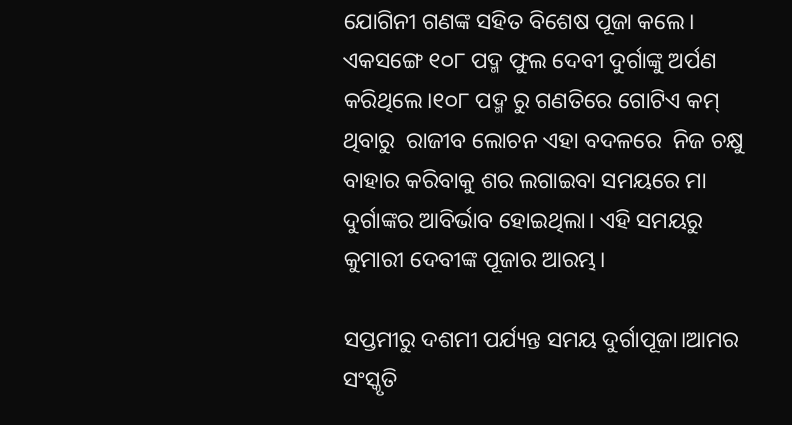ଯୋଗିନୀ ଗଣଙ୍କ ସହିତ ବିଶେଷ ପୂଜା କଲେ। ଏକସଙ୍ଗେ ୧୦୮ ପଦ୍ମ ଫୁଲ ଦେବୀ ଦୁର୍ଗାଙ୍କୁ ଅର୍ପଣ କରିଥିଲେ।୧୦୮ ପଦ୍ମ ରୁ ଗଣତିରେ ଗୋଟିଏ କମ୍ ଥିବାରୁ  ରାଜୀବ ଲୋଚନ ଏହା ବଦଳରେ  ନିଜ ଚକ୍ଷୁ ବାହାର କରିବାକୁ ଶର ଲଗାଇବା ସମୟରେ ମା ଦୁର୍ଗାଙ୍କର ଆବିର୍ଭାବ ହୋଇଥିଲା। ଏହି ସମୟରୁ କୁମାରୀ ଦେବୀଙ୍କ ପୂଜାର ଆରମ୍ଭ।

ସପ୍ତମୀରୁ ଦଶମୀ ପର୍ଯ୍ୟନ୍ତ ସମୟ ଦୁର୍ଗାପୂଜା।ଆମର ସଂସ୍କୃତି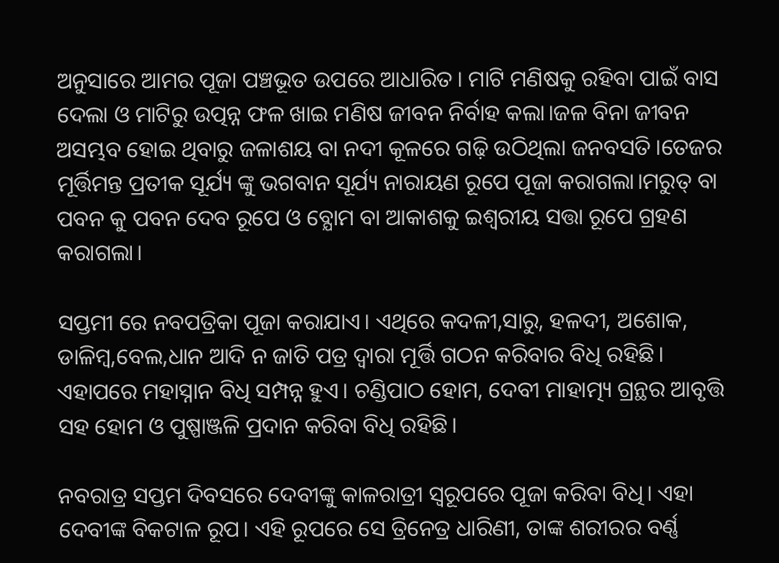ଅନୁସାରେ ଆମର ପୂଜା ପଞ୍ଚଭୂତ ଉପରେ ଆଧାରିତ। ମାଟି ମଣିଷକୁ ରହିବା ପାଇଁ ବାସ ଦେଲା ଓ ମାଟିରୁ ଉତ୍ପନ୍ନ ଫଳ ଖାଇ ମଣିଷ ଜୀବନ ନିର୍ବାହ କଲା।ଜଳ ବିନା ଜୀବନ ଅସମ୍ଭବ ହୋଇ ଥିବାରୁ ଜଳାଶୟ ବା ନଦୀ କୂଳରେ ଗଢ଼ି ଉଠିଥିଲା ଜନବସତି।ତେଜର ମୂର୍ତ୍ତିମନ୍ତ ପ୍ରତୀକ ସୂର୍ଯ୍ୟ ଙ୍କୁ ଭଗବାନ ସୂର୍ଯ୍ୟ ନାରାୟଣ ରୂପେ ପୂଜା କରାଗଲା।ମରୁତ୍ ବା ପବନ କୁ ପବନ ଦେବ ରୂପେ ଓ ବ୍ଯୋମ ବା ଆକାଶକୁ ଇଶ୍ଵରୀୟ ସତ୍ତା ରୂପେ ଗ୍ରହଣ କରାଗଲା।

ସପ୍ତମୀ ରେ ନବପତ୍ରିକା ପୂଜା କରାଯାଏ। ଏଥିରେ କଦଳୀ,ସାରୁ, ହଳଦୀ, ଅଶୋକ, ଡାଳିମ୍ବ,ବେଲ,ଧାନ ଆଦି ନ ଜାତି ପତ୍ର ଦ୍ଵାରା ମୂର୍ତ୍ତି ଗଠନ କରିବାର ବିଧି ରହିଛି। ଏହାପରେ ମହାସ୍ନାନ ବିଧି ସମ୍ପନ୍ନ ହୁଏ। ଚଣ୍ଡିପାଠ ହୋମ, ଦେବୀ ମାହାତ୍ମ୍ୟ ଗ୍ରନ୍ଥର ଆବୃତ୍ତି ସହ ହୋମ ଓ ପୁଷ୍ପାଞ୍ଜଳି ପ୍ରଦାନ କରିବା ବିଧି ରହିଛି।

ନବରାତ୍ର ସପ୍ତମ ଦିବସରେ ଦେବୀଙ୍କୁ କାଳରାତ୍ରୀ ସ୍ଵରୂପରେ ପୂଜା କରିବା ବିଧି। ଏହା ଦେବୀଙ୍କ ବିକଟାଳ ରୂପ। ଏହି ରୂପରେ ସେ ତ୍ରିନେତ୍ର ଧାରିଣୀ, ତାଙ୍କ ଶରୀରର ବର୍ଣ୍ଣ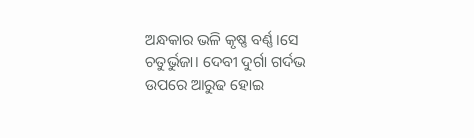ଅନ୍ଧକାର ଭଳି କୃଷ୍ଣ ବର୍ଣ୍ଣ।ସେ ଚତୁର୍ଭୁଜା। ଦେବୀ ଦୁର୍ଗା ଗର୍ଦଭ ଉପରେ ଆରୁଢ ହୋଇ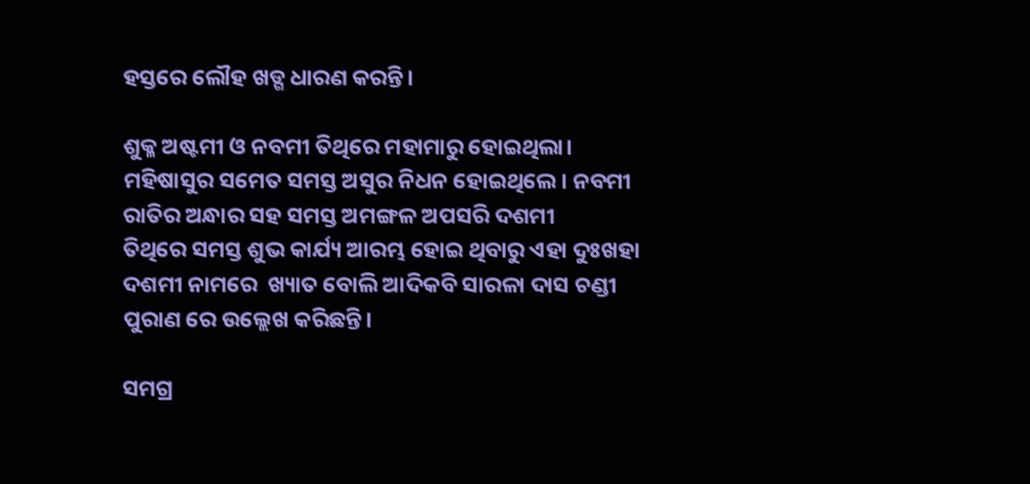ହସ୍ତରେ ଲୌହ ଖଡ୍ଗ ଧାରଣ କରନ୍ତି।

ଶୁକ୍ଳ ଅଷ୍ଟମୀ ଓ ନବମୀ ତିଥିରେ ମହାମାରୁ ହୋଇଥିଲା। ମହିଷାସୁର ସମେତ ସମସ୍ତ ଅସୁର ନିଧନ ହୋଇଥିଲେ। ନବମୀ ରାତିର ଅନ୍ଧାର ସହ ସମସ୍ତ ଅମଙ୍ଗଳ ଅପସରି ଦଶମୀ ତିଥିରେ ‌ସମସ୍ତ ଶୁଭ କାର୍ଯ୍ୟ ଆରମ୍ଭ ହୋଇ ଥିବାରୁ ଏହା ଦୁଃଖହା ଦଶମୀ ନାମରେ  ଖ୍ୟାତ ବୋଲି ଆଦିକବି ସାରଳା ଦାସ ଚଣ୍ଡୀ ପୁରାଣ ରେ ଉଲ୍ଲେଖ କରିଛନ୍ତି।

ସମଗ୍ର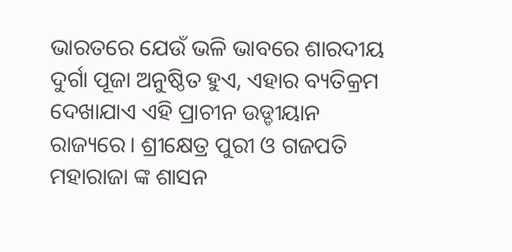ଭାରତରେ ଯେଉଁ ଭଳି ଭାବରେ ଶାରଦୀୟ ଦୁର୍ଗା ପୂଜା ଅନୁଷ୍ଠିତ ହୁଏ, ଏହାର ବ୍ୟତିକ୍ରମ ଦେଖାଯାଏ ଏହି ପ୍ରାଚୀନ ଉଡ୍ଡୀୟାନ ରାଜ୍ୟରେ। ଶ୍ରୀକ୍ଷେତ୍ର ପୁରୀ ଓ ଗଜପତି ମହାରାଜା ଙ୍କ ଶାସନ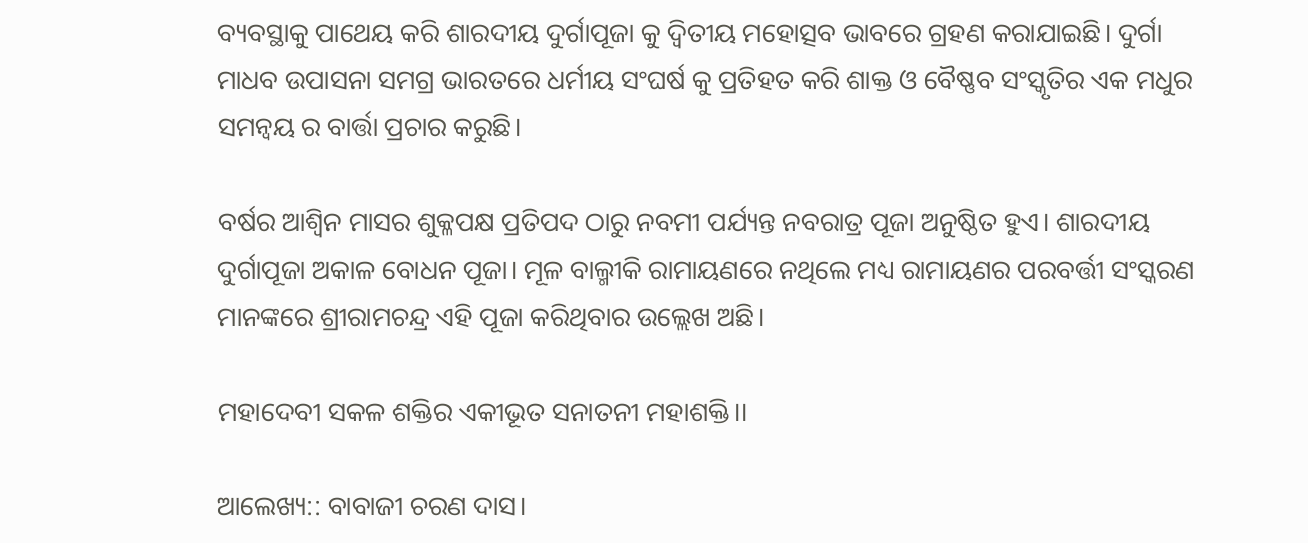ବ୍ୟବସ୍ଥାକୁ ପାଥେୟ କରି ଶାରଦୀୟ ଦୁର୍ଗାପୂଜା କୁ ଦ୍ଵିତୀୟ ମହୋତ୍ସବ ଭାବରେ ଗ୍ରହଣ କରାଯାଇଛି। ଦୁର୍ଗା ମାଧବ ଉପାସନା ସମଗ୍ର ଭାରତରେ ଧର୍ମୀୟ ସଂଘର୍ଷ କୁ ପ୍ରତିହତ କରି ଶାକ୍ତ ଓ ବୈଷ୍ଣବ ସଂସ୍କୃତିର ଏକ ମଧୁର ସମନ୍ବୟ ର ବାର୍ତ୍ତା ପ୍ରଚାର କରୁଛି।

ବର୍ଷର ଆଶ୍ଵିନ ମାସର ଶୁକ୍ଳପକ୍ଷ ପ୍ରତିପଦ ଠାରୁ ନବମୀ ପର୍ଯ୍ୟନ୍ତ ନବରାତ୍ର ପୂଜା ଅନୁଷ୍ଠିତ ହୁଏ। ଶାରଦୀୟ ଦୁର୍ଗାପୂଜା ଅକାଳ ବୋଧନ ପୂଜା। ମୂଳ ବାଲ୍ମୀକି ରାମାୟଣରେ ନଥିଲେ ମଧ୍ୟ ରାମାୟଣର ପରବର୍ତ୍ତୀ ସଂସ୍କରଣ ମାନଙ୍କରେ ଶ୍ରୀରାମଚନ୍ଦ୍ର ଏହି ପୂଜା କରିଥିବାର ଉଲ୍ଲେଖ ଅଛି।

ମହାଦେବୀ ସକଳ ଶକ୍ତିର ଏକୀଭୂତ ସନାତନୀ ମହାଶକ୍ତି।।

ଆଲେଖ୍ୟ:: ବାବାଜୀ ଚରଣ ଦାସ।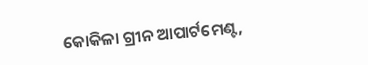କୋକିଳା ଗ୍ରୀନ ଆପାର୍ଟମେଣ୍ଟ,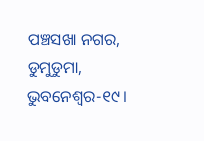ପଞ୍ଚସଖା ନଗର, ଡୁମୁଡୁମା, ଭୁବନେଶ୍ବର-୧୯।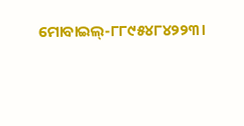ମୋବାଇଲ୍-୮୮୯୫୪୮୪୨୨୩।